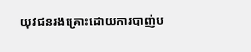យុវជនរងគ្រោះដោយការបាញ់ប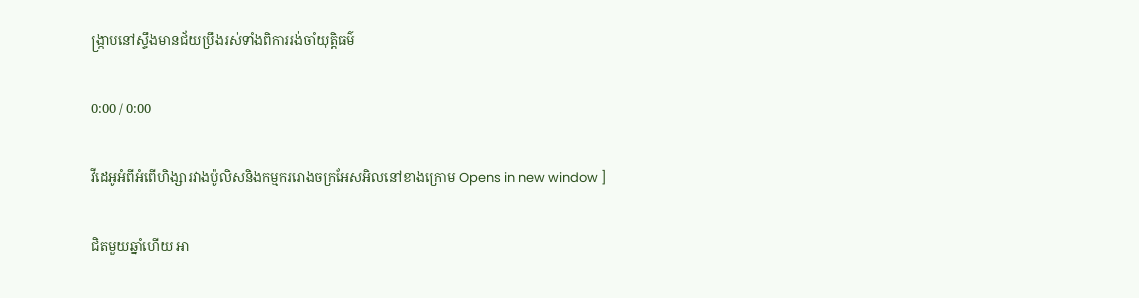ង្ក្រាបនៅស្ទឹងមានជ័យប្រឹងរស់ទាំងពិការរង់ចាំយុត្តិធម៌

0:00 / 0:00

វីដេអូអំពីអំពើហិង្សារវាងប៉ូលិសនិងកម្មកររោងចក្រអែសអិលនៅខាងក្រោម Opens in new window ]

ជិតមួយឆ្នាំហើយ អា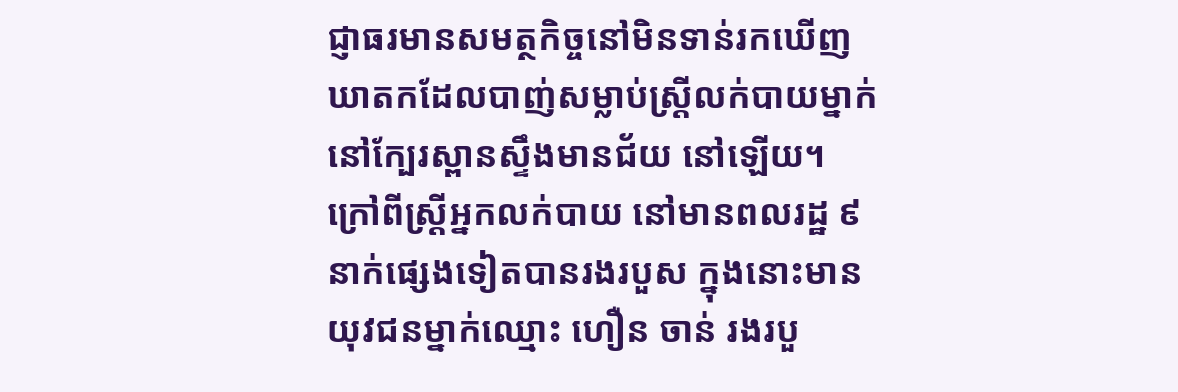ជ្ញាធរមានសមត្ថកិច្ចនៅមិនទាន់រកឃើញឃាតកដែលបាញ់សម្លាប់ស្ត្រីលក់បាយម្នាក់នៅក្បែរស្ពានស្ទឹងមានជ័យ នៅឡើយ។ ក្រៅពីស្ត្រីអ្នកលក់បាយ នៅមានពលរដ្ឋ ៩នាក់ផ្សេងទៀតបានរងរបួស ក្នុងនោះមានយុវជនម្នាក់ឈ្មោះ ហឿន ចាន់ រងរបួ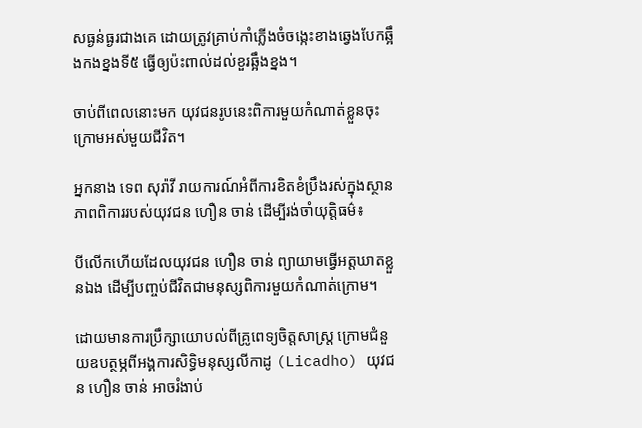សធ្ងន់ធ្ងរជាងគេ ដោយត្រូវគ្រាប់កាំភ្លើងចំចង្កេះខាងឆ្វេងបែកឆ្អឹងកងខ្នងទី៥ ធ្វើឲ្យប៉ះពាល់ដល់ខួរឆ្អឹងខ្នង។

ចាប់ពីពេលនោះមក យុវជនរូបនេះពិការមួយកំណាត់ខ្លួនចុះក្រោមអស់មួយជីវិត។

អ្នកនាង ទេព សុរ៉ាវី រាយការណ៍អំពីការខិតខំប្រឹងរស់ក្នុងស្ថានភាពពិការរបស់យុវជន ហឿន ចាន់ ដើម្បីរង់ចាំយុត្តិធម៌៖

បីលើកហើយដែលយុវជន ហឿន ចាន់ ព្យាយាមធ្វើអត្តឃាតខ្លួនឯង ដើម្បីបញ្ចប់ជីវិតជាមនុស្សពិការមួយកំណាត់ក្រោម។

ដោយមានការប្រឹក្សាយោបល់ពីគ្រូពេទ្យចិត្តសាស្ត្រ ក្រោមជំនួយឧបត្ថម្ភពីអង្គការសិទ្ធិមនុស្សលីកាដូ (Licadho) យុវជន ហឿន ចាន់ អាចរំងាប់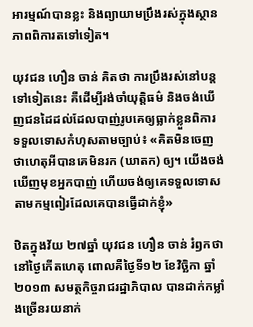អារម្មណ៍បានខ្លះ និងព្យាយាមប្រឹងរស់ក្នុងស្ថានភាពពិការតទៅទៀត។

យុវជន ហឿន ចាន់ គិតថា ការប្រឹងរស់នៅបន្តទៅទៀតនេះ គឺដើម្បីរង់ចាំយុត្តិធម៌ និងចង់ឃើញជនដៃដល់ដែលបាញ់រូបគេឲ្យធ្លាក់ខ្លួនពិការ ទទួលទោសកំហុសតាមច្បាប់៖ «គិតមិនចេញថាហេតុអីបានគេមិនរក (ឃាតក) ឲ្យ។ យើងចង់ឃើញមុខអ្នកបាញ់ ហើយចង់ឲ្យគេទទួលទោសតាមកម្មពៀរដែលគេបានធ្វើដាក់ខ្ញុំ»

ឋិតក្នុងវ័យ ២៧ឆ្នាំ យុវជន ហឿន ចាន់ រំឭកថា នៅថ្ងៃកើតហេតុ ពោលគឺថ្ងៃទី១២ ខែវិច្ឆិកា ឆ្នាំ២០១៣ សមត្ថកិច្ចរាជរដ្ឋាភិបាល បានដាក់កម្លាំងច្រើនរយនាក់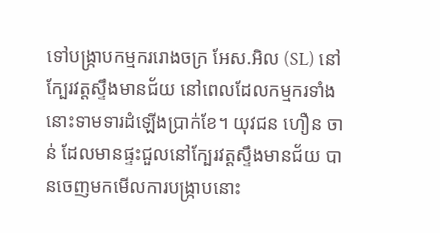ទៅបង្ក្រាបកម្មកររោងចក្រ អែស.អិល (SL) នៅក្បែរវត្តស្ទឹងមានជ័យ នៅពេលដែលកម្មករទាំងនោះទាមទារដំឡើងប្រាក់ខែ។ យុវជន ហឿន ចាន់ ដែលមានផ្ទះជួលនៅក្បែរវត្តស្ទឹងមានជ័យ បានចេញមកមើលការបង្ក្រាបនោះ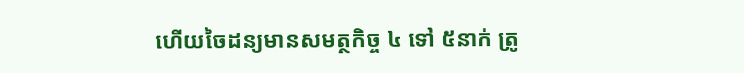ហើយចៃដន្យមានសមត្ថកិច្ច ៤ ទៅ ៥នាក់ ត្រូ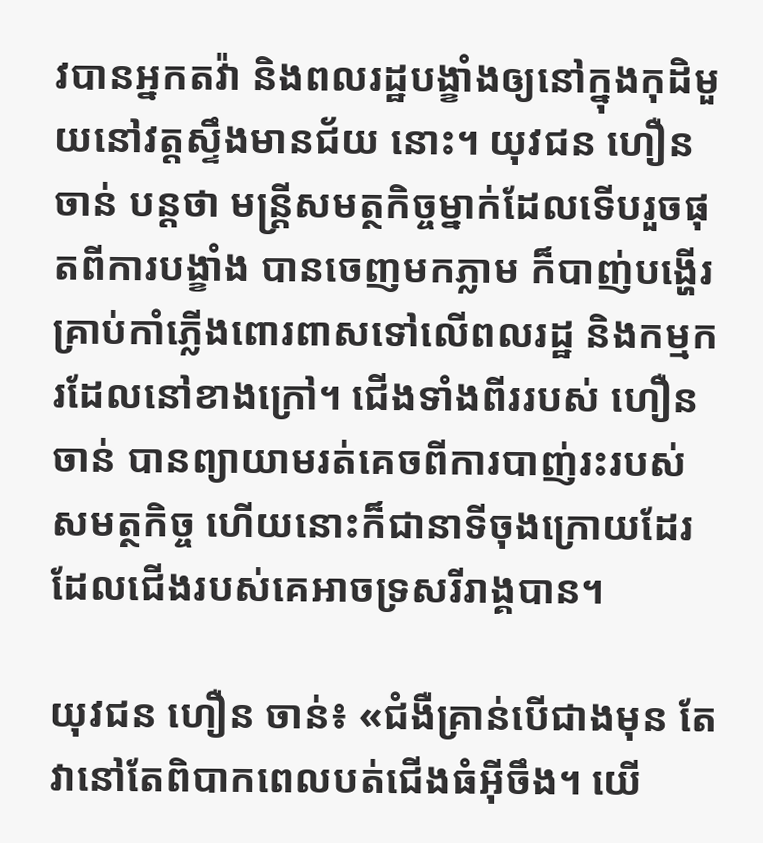វបានអ្នកតវ៉ា និងពលរដ្ឋបង្ខាំងឲ្យនៅក្នុងកុដិមួយនៅវត្តស្ទឹងមានជ័យ នោះ។ យុវជន ហឿន ចាន់ បន្តថា មន្ត្រីសមត្ថកិច្ចម្នាក់ដែលទើបរួចផុតពីការបង្ខាំង បានចេញមកភ្លាម ក៏បាញ់បង្ហើរគ្រាប់កាំភ្លើងពោរពាសទៅលើពលរដ្ឋ និងកម្មករដែលនៅខាងក្រៅ។ ជើងទាំងពីររបស់ ហឿន ចាន់ បានព្យាយាមរត់គេចពីការបាញ់រះរបស់សមត្ថកិច្ច ហើយនោះក៏ជានាទីចុងក្រោយដែរ ដែលជើងរបស់គេអាចទ្រសរីរាង្គបាន។

យុវជន ហឿន ចាន់៖ «ជំងឺគ្រាន់បើជាងមុន តែវានៅតែពិបាកពេលបត់ជើងធំអ៊ីចឹង។ យើ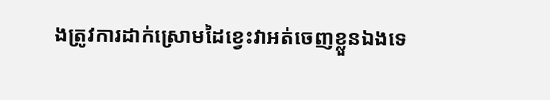ងត្រូវការដាក់ស្រោមដៃខ្វេះវាអត់ចេញខ្លួនឯងទេ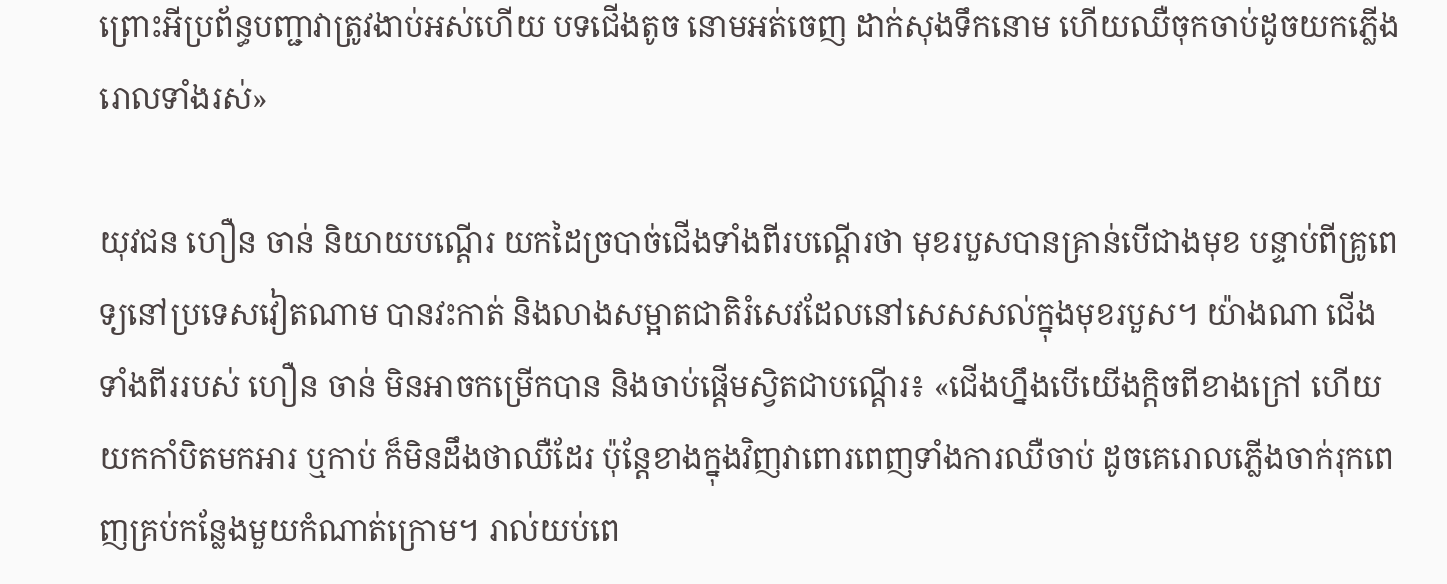ព្រោះអីប្រព័ន្ធបញ្ជាវាត្រូវងាប់អស់ហើយ បទជើងតូច នោមអត់ចេញ ដាក់សុងទឹកនោម ហើយឈឺចុកចាប់ដូចយកភ្លើងរោលទាំងរស់»

យុវជន ហឿន ចាន់ និយាយបណ្ដើរ យកដៃច្របាច់ជើងទាំងពីរបណ្ដើរថា មុខរបួសបានគ្រាន់បើជាងមុខ បន្ទាប់ពីគ្រូពេទ្យនៅប្រទេសវៀតណាម បានវះកាត់ និងលាងសម្អាតជាតិរំសេវដែលនៅសេសសល់ក្នុងមុខរបួស។ យ៉ាងណា ជើងទាំងពីររបស់ ហឿន ចាន់ មិនអាចកម្រើកបាន និងចាប់ផ្ដើមស្វិតជាបណ្ដើរ៖ «ជើងហ្នឹងបើយើងក្តិចពីខាងក្រៅ ហើយយកកាំបិតមកអារ ឬកាប់ ក៏មិនដឹងថាឈឺដែរ ប៉ុន្តែខាងក្នុងវិញវាពោរពេញទាំងការឈឺចាប់ ដូចគេរោលភ្លើងចាក់រុកពេញគ្រប់កន្លែងមួយកំណាត់ក្រោម។ រាល់យប់ពេ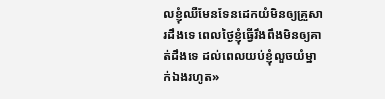លខ្ញុំឈឺមែនទែនដេកយំមិនឲ្យគ្រួសារដឹងទេ ពេលថ្ងៃខ្ញុំធ្វើរឹងពឹងមិនឲ្យគាត់ដឹងទេ ដល់ពេលយប់ខ្ញុំលួចយំម្នាក់ឯងរហូត»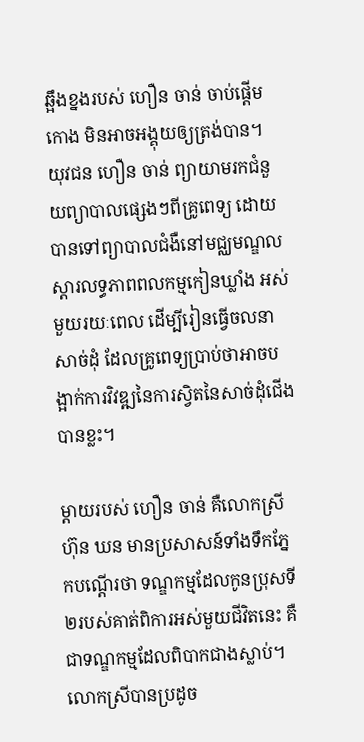ឆ្អឹងខ្នងរបស់ ហឿន ចាន់ ចាប់ផ្តើមកោង មិនអាចអង្គុយឲ្យត្រង់បាន។ យុវជន ហឿន ចាន់ ព្យាយាមរកជំនួយព្យាបាលផ្សេងៗពីគ្រូពេទ្យ ដោយបានទៅព្យាបាលជំងឺនៅមជ្ឈមណ្ឌលស្ដារលទ្ធភាពពលកម្មកៀនឃ្លាំង អស់មួយរយៈពេល ដើម្បីរៀនធ្វើចលនាសាច់ដុំ ដែលគ្រូពេទ្យប្រាប់ថាអាចបង្អាក់ការវិវឌ្ឍនៃការស្វិតនៃសាច់ដុំជើងបានខ្លះ។

ម្តាយរបស់ ហឿន ចាន់ គឺលោកស្រី ហ៊ុន ឃន មានប្រសាសន៍ទាំងទឹកភ្នែកបណ្ដើរថា ទណ្ឌកម្មដែលកូនប្រុសទី២របស់គាត់ពិការអស់មួយជីវិតនេះ គឺជាទណ្ឌកម្មដែលពិបាកជាងស្លាប់។ លោកស្រីបានប្រដូច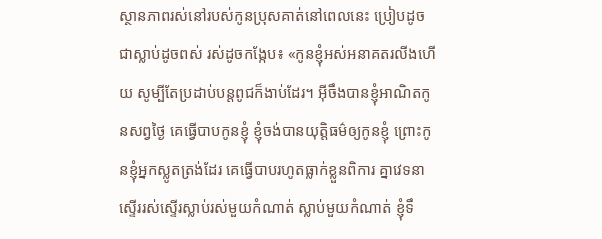ស្ថានភាពរស់នៅរបស់កូនប្រុសគាត់នៅពេលនេះ ប្រៀបដូចជាស្លាប់ដូចពស់ រស់ដូចកង្កែប៖ «កូនខ្ញុំអស់អនាគតរលីងហើយ សូម្បីតែប្រដាប់បន្តពូជក៏ងាប់ដែរ។ អ៊ីចឹងបានខ្ញុំអាណិតកូនសព្វថ្ងៃ គេធ្វើបាបកូនខ្ញុំ ខ្ញុំចង់បានយុត្តិធម៌ឲ្យកូនខ្ញុំ ព្រោះកូនខ្ញុំអ្នកស្លូតត្រង់ដែរ គេធ្វើបាបរហូតធ្លាក់ខ្លួនពិការ គ្នាវេទនាស្ទើររស់ស្ទើរស្លាប់រស់មួយកំណាត់ ស្លាប់មួយកំណាត់ ខ្ញុំទឹ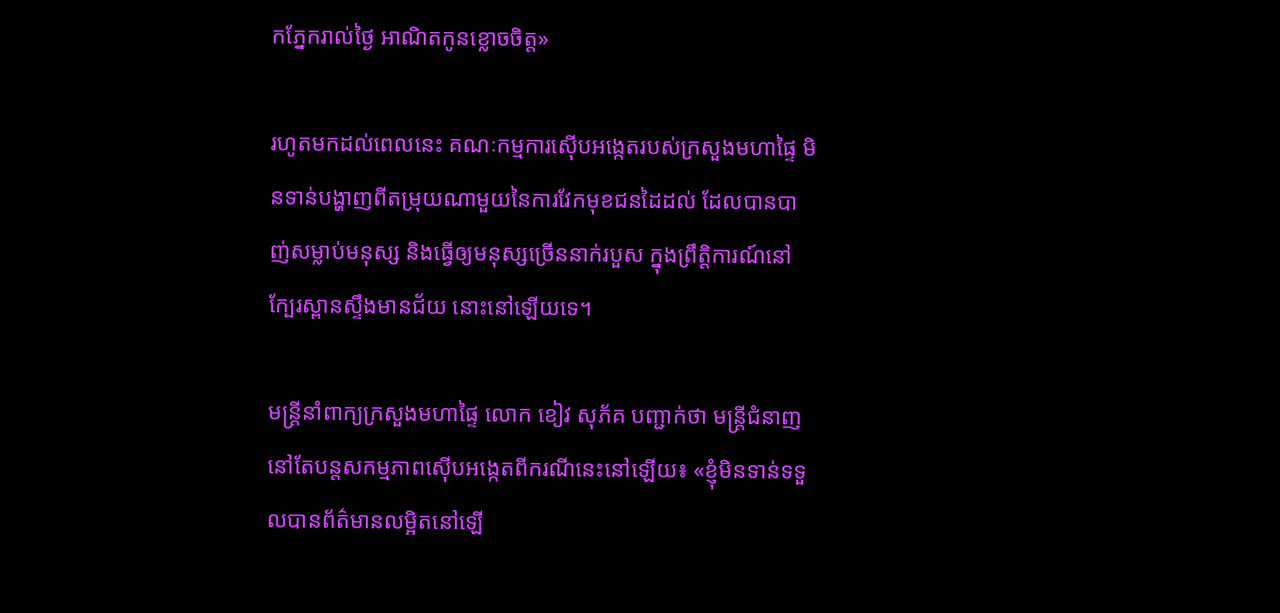កភ្នែករាល់ថ្ងៃ អាណិតកូនខ្លោចចិត្ត»

រហូតមកដល់ពេលនេះ គណៈកម្មការស៊ើបអង្កេតរបស់ក្រសួងមហាផ្ទៃ មិនទាន់បង្ហាញពីតម្រុយណាមួយនៃការវែកមុខជនដៃដល់ ដែលបានបាញ់សម្លាប់មនុស្ស និងធ្វើឲ្យមនុស្សច្រើននាក់របួស ក្នុងព្រឹត្តិការណ៍នៅក្បែរស្ពានស្ទឹងមានជ័យ នោះនៅឡើយទេ។

មន្ត្រីនាំពាក្យក្រសួងមហាផ្ទៃ លោក ខៀវ សុភ័គ បញ្ជាក់ថា មន្ត្រីជំនាញនៅតែបន្តសកម្មភាពស៊ើបអង្កេតពីករណីនេះនៅឡើយ៖ «ខ្ញុំមិនទាន់ទទួលបានព័ត៌មានលម្អិតនៅឡើ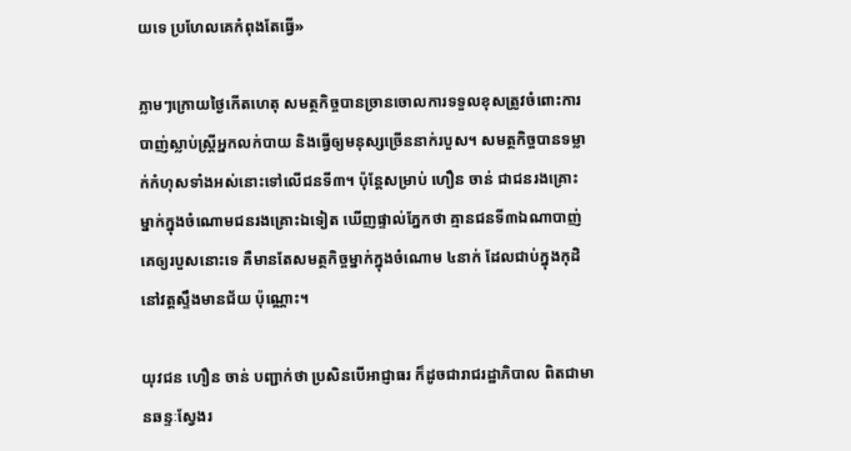យទេ ប្រហែលគេកំពុងតែធ្វើ»

ភ្លាមៗក្រោយថ្ងៃកើតហេតុ សមត្ថកិច្ចបានច្រានចោលការទទួលខុសត្រូវចំពោះការបាញ់ស្លាប់ស្ត្រីអ្នកលក់បាយ និងធ្វើឲ្យមនុស្សច្រើននាក់របួស។ សមត្ថកិច្ចបានទម្លាក់កំហុសទាំងអស់នោះទៅលើជនទី៣។ ប៉ុន្តែសម្រាប់ ហឿន ចាន់ ជាជនរងគ្រោះម្នាក់ក្នុងចំណោមជនរងគ្រោះឯទៀត ឃើញផ្ទាល់ភ្នែកថា គ្មានជនទី៣ឯណាបាញ់គេឲ្យរបួសនោះទេ គឺមានតែសមត្ថកិច្ចម្នាក់ក្នុងចំណោម ៤នាក់ ដែលជាប់ក្នុងកុដិនៅវត្តស្ទឹងមានជ័យ ប៉ុណ្ណោះ។

យុវជន ហឿន ចាន់ បញ្ជាក់ថា ប្រសិនបើអាជ្ញាធរ ក៏ដូចជារាជរដ្ឋាភិបាល ពិតជាមានឆន្ទៈស្វែងរ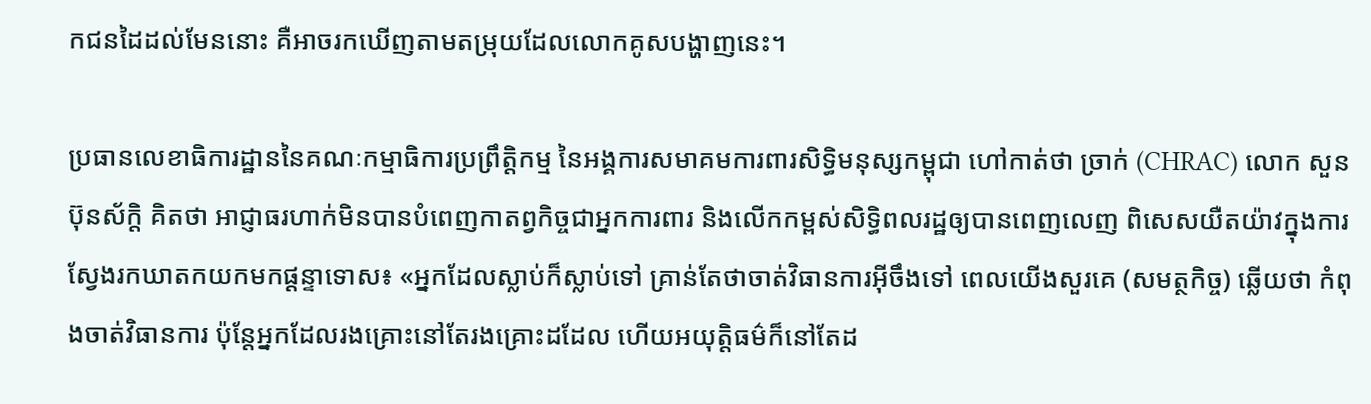កជនដៃដល់មែននោះ គឺអាចរកឃើញតាមតម្រុយដែលលោកគូសបង្ហាញនេះ។

ប្រធានលេខាធិការដ្ឋាននៃគណៈកម្មាធិការប្រព្រឹត្តិកម្ម នៃអង្គការសមាគមការពារសិទ្ធិមនុស្សកម្ពុជា ហៅកាត់ថា ច្រាក់ (CHRAC) លោក សួន ប៊ុនស័ក្តិ គិតថា អាជ្ញាធរហាក់មិនបានបំពេញកាតព្វកិច្ចជាអ្នកការពារ និងលើកកម្ពស់សិទ្ធិពលរដ្ឋឲ្យបានពេញលេញ ពិសេសយឺតយ៉ាវក្នុងការស្វែងរកឃាតកយកមកផ្ដន្ទាទោស៖ «អ្នកដែលស្លាប់ក៏ស្លាប់ទៅ គ្រាន់តែថាចាត់វិធានការអ៊ីចឹងទៅ ពេលយើងសួរគេ (សមត្ថកិច្ច) ឆ្លើយថា កំពុងចាត់វិធានការ ប៉ុន្តែអ្នកដែលរងគ្រោះនៅតែរងគ្រោះដដែល ហើយអយុត្តិធម៌ក៏នៅតែដ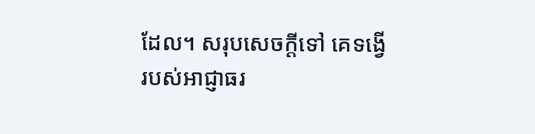ដែល។ សរុបសេចក្តីទៅ គេទង្វើរបស់អាជ្ញាធរ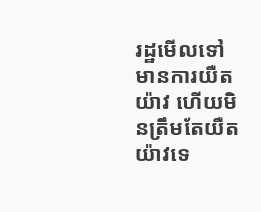រដ្ឋមើលទៅមានការយឺតយ៉ាវ ហើយមិនត្រឹមតែយឺតយ៉ាវទេ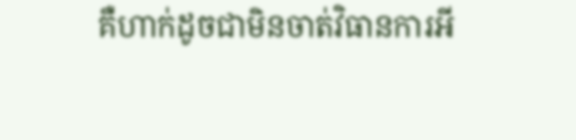គឺហាក់ដូចជាមិនចាត់វិធានការអី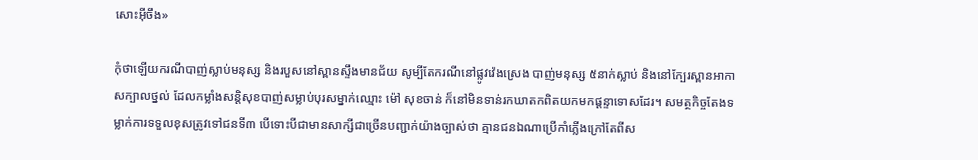សោះអ៊ីចឹង»

កុំថាឡើយករណីបាញ់ស្លាប់មនុស្ស និងរបួសនៅស្ពានស្ទឹងមានជ័យ សូម្បីតែករណីនៅផ្លូវវ៉េងស្រេង បាញ់មនុស្ស ៥នាក់ស្លាប់ និងនៅក្បែរស្ពានអាកាសក្បាលថ្នល់ ដែលកម្លាំងសន្តិសុខបាញ់សម្លាប់បុរសម្នាក់ឈ្មោះ ម៉ៅ សុខចាន់ ក៏នៅមិនទាន់រកឃាតកពិតយកមកផ្ដន្ទាទោសដែរ។ សមត្ថកិច្ចតែងទម្លាក់ការទទួលខុសត្រូវទៅជនទី៣ បើទោះបីជាមានសាក្សីជាច្រើនបញ្ជាក់យ៉ាងច្បាស់ថា គ្មានជនឯណាប្រើកាំភ្លើងក្រៅតែពីស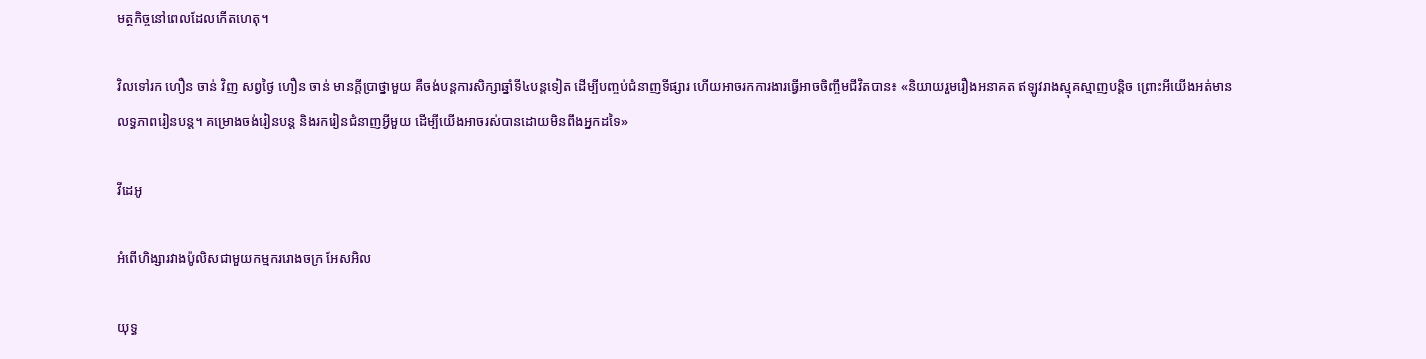មត្ថកិច្ចនៅពេលដែលកើតហេតុ។

វិលទៅរក ហឿន ចាន់ វិញ សព្វថ្ងៃ ហឿន ចាន់ មានក្តីប្រាថ្នាមួយ គឺចង់បន្តការសិក្សាឆ្នាំទី៤បន្តទៀត ដើម្បីបញ្ចប់ជំនាញទីផ្សារ ហើយអាចរកការងារធ្វើអាចចិញ្ចឹមជីវិតបាន៖ «និយាយរួមរឿងអនាគត ឥឡូវរាងស្មុគស្មាញបន្តិច ព្រោះអីយើងអត់មានលទ្ធភាពរៀនបន្ត។ គម្រោងចង់រៀនបន្ត និងរករៀនជំនាញអ្វីមួយ ដើម្បីយើងអាចរស់បានដោយមិនពឹងអ្នកដទៃ»

វីដេអូ

អំពើហិង្សារវាងប៉ូលិសជាមួយកម្មកររោងចក្រ អែសអិល

យុទ្ធ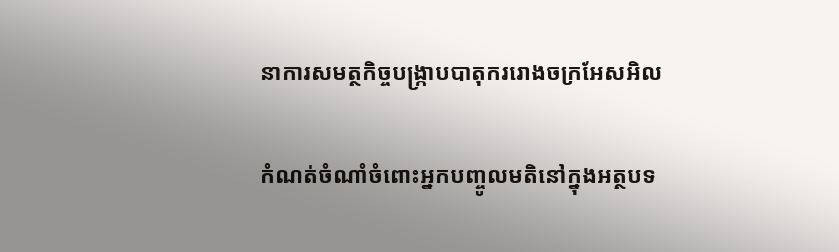នាការសមត្ថកិច្ចបង្ក្រាបបាតុកររោងចក្រអែសអិល

កំណត់ចំណាំចំពោះអ្នកបញ្ចូលមតិនៅក្នុងអត្ថបទ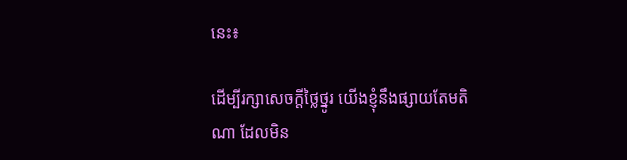នេះ៖

ដើម្បីរក្សាសេចក្ដីថ្លៃថ្នូរ យើងខ្ញុំនឹងផ្សាយតែមតិណា ដែលមិន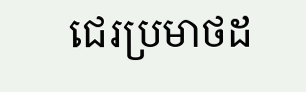ជេរប្រមាថដ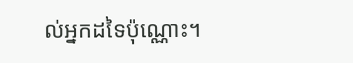ល់អ្នកដទៃប៉ុណ្ណោះ។